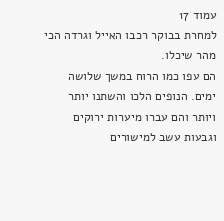עמוד 17
למחרת בבוקר רכבו האייל וגרדה הכי מהר שיכלו.
הם עפו כמו הרוח במשך שלושה ימים. הנופים הלכו והשתנו יותר ויותר והם עברו מיערות ירוקים וגבעות עשב למישורים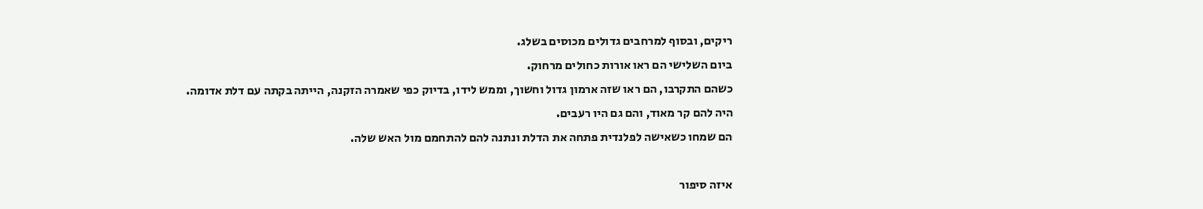ריקים, ובסוף למרחבים גדולים מכוסים בשלג.
ביום השלישי הם ראו אורות כחולים מרחוק.
כשהם התקרבו, הם ראו שזה ארמון גדול וחשוך, וממש לידו, בדיוק כפי שאמרה הזקנה, הייתה בקתה עם דלת אדומה.
היה להם קר מאוד, והם גם היו רעבים.
הם שמחו כשאישה לפלנדית פתחה את הדלת ונתנה להם להתחמם מול האש שלה.

איזה סיפור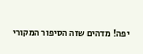יפה! מדהים שזה הסיפור המקורי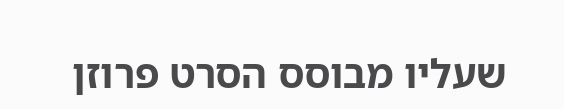שעליו מבוסס הסרט פרוזן